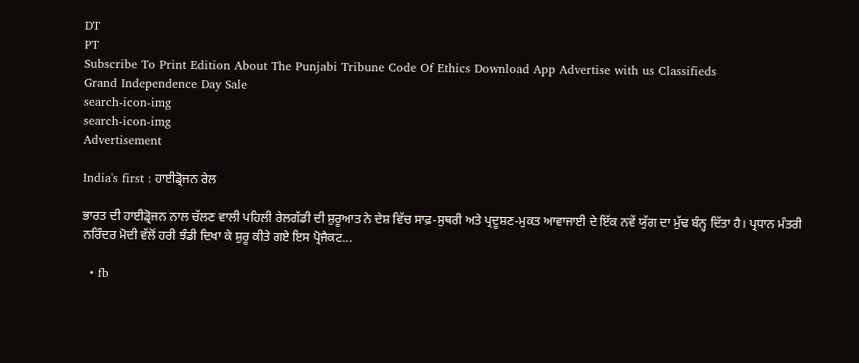DT
PT
Subscribe To Print Edition About The Punjabi Tribune Code Of Ethics Download App Advertise with us Classifieds
Grand Independence Day Sale
search-icon-img
search-icon-img
Advertisement

India's first : ਹਾਈਡ੍ਰੋਜਨ ਰੇਲ

ਭਾਰਤ ਦੀ ਹਾਈਡ੍ਰੋਜਨ ਨਾਲ ਚੱਲਣ ਵਾਲੀ ਪਹਿਲੀ ਰੇਲਗੱਡੀ ਦੀ ਸ਼ੁਰੂਆਤ ਨੇ ਦੇਸ਼ ਵਿੱਚ ਸਾਫ਼-ਸੁਥਰੀ ਅਤੇ ਪ੍ਰਦੂਸ਼ਣ-ਮੁਕਤ ਆਵਾਜਾਈ ਦੇ ਇੱਕ ਨਵੇਂ ਯੁੱਗ ਦਾ ਮੁੱਢ ਬੰਨ੍ਹ ਦਿੱਤਾ ਹੈ। ਪ੍ਰਧਾਨ ਮੰਤਰੀ ਨਰਿੰਦਰ ਮੋਦੀ ਵੱਲੋਂ ਹਰੀ ਝੰਡੀ ਦਿਖਾ ਕੇ ਸ਼ੁਰੂ ਕੀਤੇ ਗਏ ਇਸ ਪ੍ਰੋਜੈਕਟ...

  • fb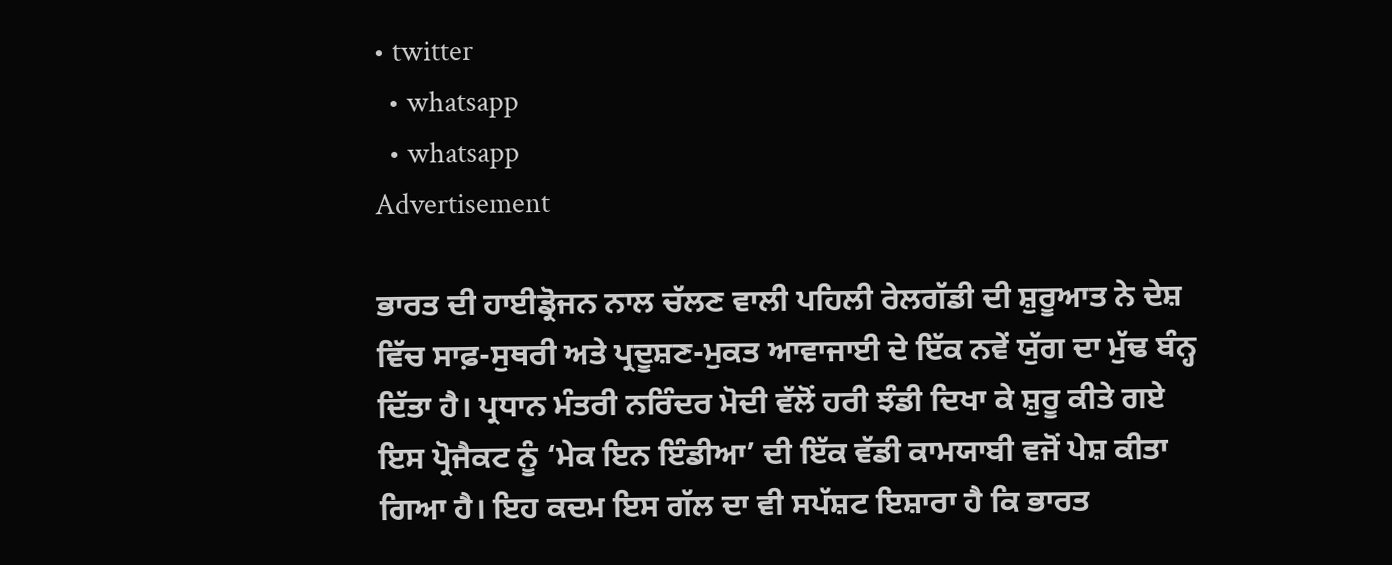• twitter
  • whatsapp
  • whatsapp
Advertisement

ਭਾਰਤ ਦੀ ਹਾਈਡ੍ਰੋਜਨ ਨਾਲ ਚੱਲਣ ਵਾਲੀ ਪਹਿਲੀ ਰੇਲਗੱਡੀ ਦੀ ਸ਼ੁਰੂਆਤ ਨੇ ਦੇਸ਼ ਵਿੱਚ ਸਾਫ਼-ਸੁਥਰੀ ਅਤੇ ਪ੍ਰਦੂਸ਼ਣ-ਮੁਕਤ ਆਵਾਜਾਈ ਦੇ ਇੱਕ ਨਵੇਂ ਯੁੱਗ ਦਾ ਮੁੱਢ ਬੰਨ੍ਹ ਦਿੱਤਾ ਹੈ। ਪ੍ਰਧਾਨ ਮੰਤਰੀ ਨਰਿੰਦਰ ਮੋਦੀ ਵੱਲੋਂ ਹਰੀ ਝੰਡੀ ਦਿਖਾ ਕੇ ਸ਼ੁਰੂ ਕੀਤੇ ਗਏ ਇਸ ਪ੍ਰੋਜੈਕਟ ਨੂੰ ‘ਮੇਕ ਇਨ ਇੰਡੀਆ’ ਦੀ ਇੱਕ ਵੱਡੀ ਕਾਮਯਾਬੀ ਵਜੋਂ ਪੇਸ਼ ਕੀਤਾ ਗਿਆ ਹੈ। ਇਹ ਕਦਮ ਇਸ ਗੱਲ ਦਾ ਵੀ ਸਪੱਸ਼ਟ ਇਸ਼ਾਰਾ ਹੈ ਕਿ ਭਾਰਤ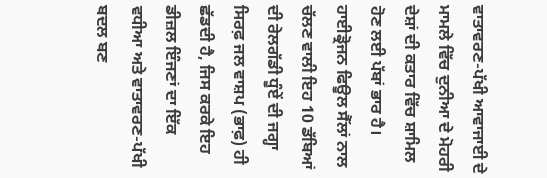ਵਾਤਾਵਰਣ-ਪੱਖੀ ਆਵਾਜਾਈ ਦੇ ਮਾਮਲੇ ਵਿੱਚ ਦੁਨੀਆ ਦੇ ਮੋਹਰੀ ਦੇਸ਼ਾਂ ਦੀ ਕਤਾਰ ਵਿੱਚ ਸ਼ਾਮਿਲ ਹੋਣ ਲਈ ਪੱਬਾਂ ਭਾਰ ਹੈ। ਹਾਈਡ੍ਰੋਜਨ ਫਿਊਲ ਸੈੱਲਾਂ ਨਾਲ ਚੱਲਣ ਵਾਲੀ ਇਹ 10 ਡੱਬਿਆਂ ਦੀ ਰੇਲਗੱਡੀ ਧੂੰਏਂ ਦੀ ਜਗ੍ਹਾ ਸਿਰਫ਼ ਜਲ ਵਾਸ਼ਪ (ਭਾਫ਼) ਹੀ ਛੱਡਦੀ ਹੈ, ਜਿਸ ਕਰਕੇ ਇਹ ਡੀਜ਼ਲ ਇੰਜਣਾਂ ਦਾ ਇੱਕ ਵਧੀਆ ਅਤੇ ਵਾਤਾਵਰਣ-ਪੱਖੀ ਬਦਲ ਬਣ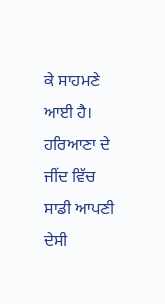ਕੇ ਸਾਹਮਣੇ ਆਈ ਹੈ। ਹਰਿਆਣਾ ਦੇ ਜੀਂਦ ਵਿੱਚ ਸਾਡੀ ਆਪਣੀ ਦੇਸੀ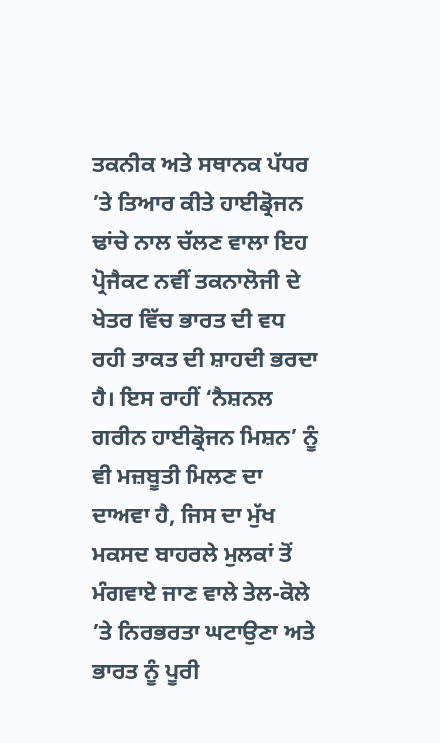ਤਕਨੀਕ ਅਤੇ ਸਥਾਨਕ ਪੱਧਰ ’ਤੇ ਤਿਆਰ ਕੀਤੇ ਹਾਈਡ੍ਰੋਜਨ ਢਾਂਚੇ ਨਾਲ ਚੱਲਣ ਵਾਲਾ ਇਹ ਪ੍ਰੋਜੈਕਟ ਨਵੀਂ ਤਕਨਾਲੋਜੀ ਦੇ ਖੇਤਰ ਵਿੱਚ ਭਾਰਤ ਦੀ ਵਧ ਰਹੀ ਤਾਕਤ ਦੀ ਸ਼ਾਹਦੀ ਭਰਦਾ ਹੈ। ਇਸ ਰਾਹੀਂ ‘ਨੈਸ਼ਨਲ ਗਰੀਨ ਹਾਈਡ੍ਰੋਜਨ ਮਿਸ਼ਨ’ ਨੂੰ ਵੀ ਮਜ਼ਬੂਤੀ ਮਿਲਣ ਦਾ ਦਾਅਵਾ ਹੈ, ਜਿਸ ਦਾ ਮੁੱਖ ਮਕਸਦ ਬਾਹਰਲੇ ਮੁਲਕਾਂ ਤੋਂ ਮੰਗਵਾਏ ਜਾਣ ਵਾਲੇ ਤੇਲ-ਕੋਲੇ ’ਤੇ ਨਿਰਭਰਤਾ ਘਟਾਉਣਾ ਅਤੇ ਭਾਰਤ ਨੂੰ ਪੂਰੀ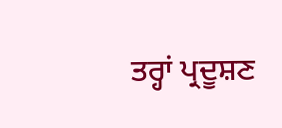ਤਰ੍ਹਾਂ ਪ੍ਰਦੂਸ਼ਣ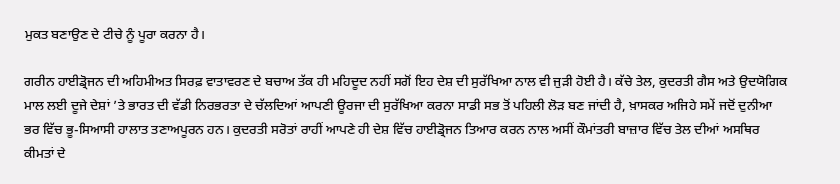ਮੁਕਤ ਬਣਾਉਣ ਦੇ ਟੀਚੇ ਨੂੰ ਪੂਰਾ ਕਰਨਾ ਹੈ।

ਗਰੀਨ ਹਾਈਡ੍ਰੋਜਨ ਦੀ ਅਹਿਮੀਅਤ ਸਿਰਫ਼ ਵਾਤਾਵਰਣ ਦੇ ਬਚਾਅ ਤੱਕ ਹੀ ਮਹਿਦੂਦ ਨਹੀਂ ਸਗੋਂ ਇਹ ਦੇਸ਼ ਦੀ ਸੁਰੱਖਿਆ ਨਾਲ ਵੀ ਜੁੜੀ ਹੋਈ ਹੈ। ਕੱਚੇ ਤੇਲ, ਕੁਦਰਤੀ ਗੈਸ ਅਤੇ ਉਦਯੋਗਿਕ ਮਾਲ ਲਈ ਦੂਜੇ ਦੇਸ਼ਾਂ ’ਤੇ ਭਾਰਤ ਦੀ ਵੱਡੀ ਨਿਰਭਰਤਾ ਦੇ ਚੱਲਦਿਆਂ ਆਪਣੀ ਊਰਜਾ ਦੀ ਸੁਰੱਖਿਆ ਕਰਨਾ ਸਾਡੀ ਸਭ ਤੋਂ ਪਹਿਲੀ ਲੋੜ ਬਣ ਜਾਂਦੀ ਹੈ, ਖ਼ਾਸਕਰ ਅਜਿਹੇ ਸਮੇਂ ਜਦੋਂ ਦੁਨੀਆ ਭਰ ਵਿੱਚ ਭੂ-ਸਿਆਸੀ ਹਾਲਾਤ ਤਣਾਅਪੂਰਨ ਹਨ। ਕੁਦਰਤੀ ਸਰੋਤਾਂ ਰਾਹੀਂ ਆਪਣੇ ਹੀ ਦੇਸ਼ ਵਿੱਚ ਹਾਈਡ੍ਰੋਜਨ ਤਿਆਰ ਕਰਨ ਨਾਲ ਅਸੀਂ ਕੌਮਾਂਤਰੀ ਬਾਜ਼ਾਰ ਵਿੱਚ ਤੇਲ ਦੀਆਂ ਅਸਥਿਰ ਕੀਮਤਾਂ ਦੇ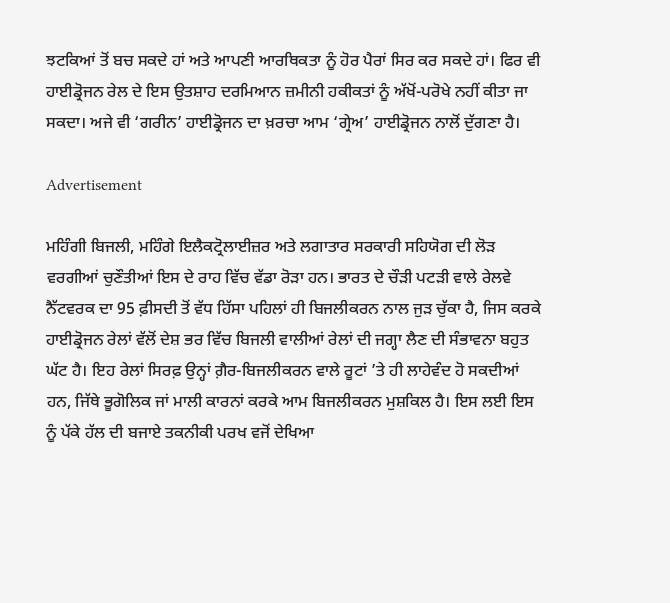ਝਟਕਿਆਂ ਤੋਂ ਬਚ ਸਕਦੇ ਹਾਂ ਅਤੇ ਆਪਣੀ ਆਰਥਿਕਤਾ ਨੂੰ ਹੋਰ ਪੈਰਾਂ ਸਿਰ ਕਰ ਸਕਦੇ ਹਾਂ। ਫਿਰ ਵੀ ਹਾਈਡ੍ਰੋਜਨ ਰੇਲ ਦੇ ਇਸ ਉਤਸ਼ਾਹ ਦਰਮਿਆਨ ਜ਼ਮੀਨੀ ਹਕੀਕਤਾਂ ਨੂੰ ਅੱਖੋਂ-ਪਰੋਖੇ ਨਹੀਂ ਕੀਤਾ ਜਾ ਸਕਦਾ। ਅਜੇ ਵੀ ‘ਗਰੀਨ’ ਹਾਈਡ੍ਰੋਜਨ ਦਾ ਖ਼ਰਚਾ ਆਮ ‘ਗ੍ਰੇਅ’ ਹਾਈਡ੍ਰੋਜਨ ਨਾਲੋਂ ਦੁੱਗਣਾ ਹੈ।

Advertisement

ਮਹਿੰਗੀ ਬਿਜਲੀ, ਮਹਿੰਗੇ ਇਲੈਕਟ੍ਰੋਲਾਈਜ਼ਰ ਅਤੇ ਲਗਾਤਾਰ ਸਰਕਾਰੀ ਸਹਿਯੋਗ ਦੀ ਲੋੜ ਵਰਗੀਆਂ ਚੁਣੌਤੀਆਂ ਇਸ ਦੇ ਰਾਹ ਵਿੱਚ ਵੱਡਾ ਰੋੜਾ ਹਨ। ਭਾਰਤ ਦੇ ਚੌੜੀ ਪਟੜੀ ਵਾਲੇ ਰੇਲਵੇ ਨੈੱਟਵਰਕ ਦਾ 95 ਫ਼ੀਸਦੀ ਤੋਂ ਵੱਧ ਹਿੱਸਾ ਪਹਿਲਾਂ ਹੀ ਬਿਜਲੀਕਰਨ ਨਾਲ ਜੁੜ ਚੁੱਕਾ ਹੈ, ਜਿਸ ਕਰਕੇ ਹਾਈਡ੍ਰੋਜਨ ਰੇਲਾਂ ਵੱਲੋਂ ਦੇਸ਼ ਭਰ ਵਿੱਚ ਬਿਜਲੀ ਵਾਲੀਆਂ ਰੇਲਾਂ ਦੀ ਜਗ੍ਹਾ ਲੈਣ ਦੀ ਸੰਭਾਵਨਾ ਬਹੁਤ ਘੱਟ ਹੈ। ਇਹ ਰੇਲਾਂ ਸਿਰਫ਼ ਉਨ੍ਹਾਂ ਗ਼ੈਰ-ਬਿਜਲੀਕਰਨ ਵਾਲੇ ਰੂਟਾਂ ’ਤੇ ਹੀ ਲਾਹੇਵੰਦ ਹੋ ਸਕਦੀਆਂ ਹਨ, ਜਿੱਥੇ ਭੂਗੋਲਿਕ ਜਾਂ ਮਾਲੀ ਕਾਰਨਾਂ ਕਰਕੇ ਆਮ ਬਿਜਲੀਕਰਨ ਮੁਸ਼ਕਿਲ ਹੈ। ਇਸ ਲਈ ਇਸ ਨੂੰ ਪੱਕੇ ਹੱਲ ਦੀ ਬਜਾਏ ਤਕਨੀਕੀ ਪਰਖ ਵਜੋਂ ਦੇਖਿਆ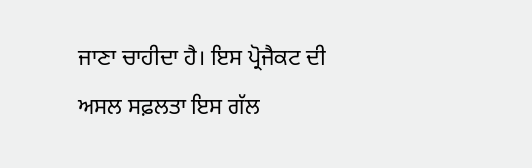ਜਾਣਾ ਚਾਹੀਦਾ ਹੈ। ਇਸ ਪ੍ਰੋਜੈਕਟ ਦੀ ਅਸਲ ਸਫ਼ਲਤਾ ਇਸ ਗੱਲ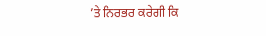’ਤੇ ਨਿਰਭਰ ਕਰੇਗੀ ਕਿ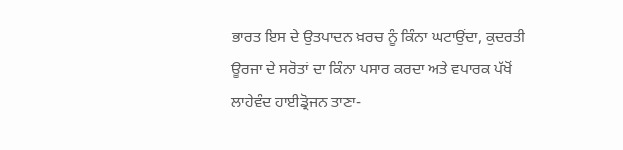ਭਾਰਤ ਇਸ ਦੇ ਉਤਪਾਦਨ ਖ਼ਰਚ ਨੂੰ ਕਿੰਨਾ ਘਟਾਉਂਦਾ, ਕੁਦਰਤੀ ਊਰਜਾ ਦੇ ਸਰੋਤਾਂ ਦਾ ਕਿੰਨਾ ਪਸਾਰ ਕਰਦਾ ਅਤੇ ਵਪਾਰਕ ਪੱਖੋਂ ਲਾਹੇਵੰਦ ਹਾਈਡ੍ਰੋਜਨ ਤਾਣਾ-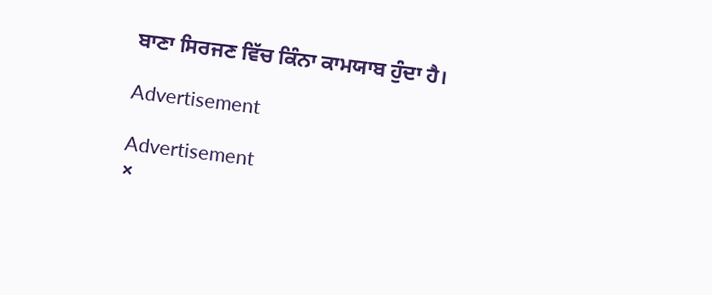ਬਾਣਾ ਸਿਰਜਣ ਵਿੱਚ ਕਿੰਨਾ ਕਾਮਯਾਬ ਹੁੰਦਾ ਹੈ।

Advertisement

Advertisement
×